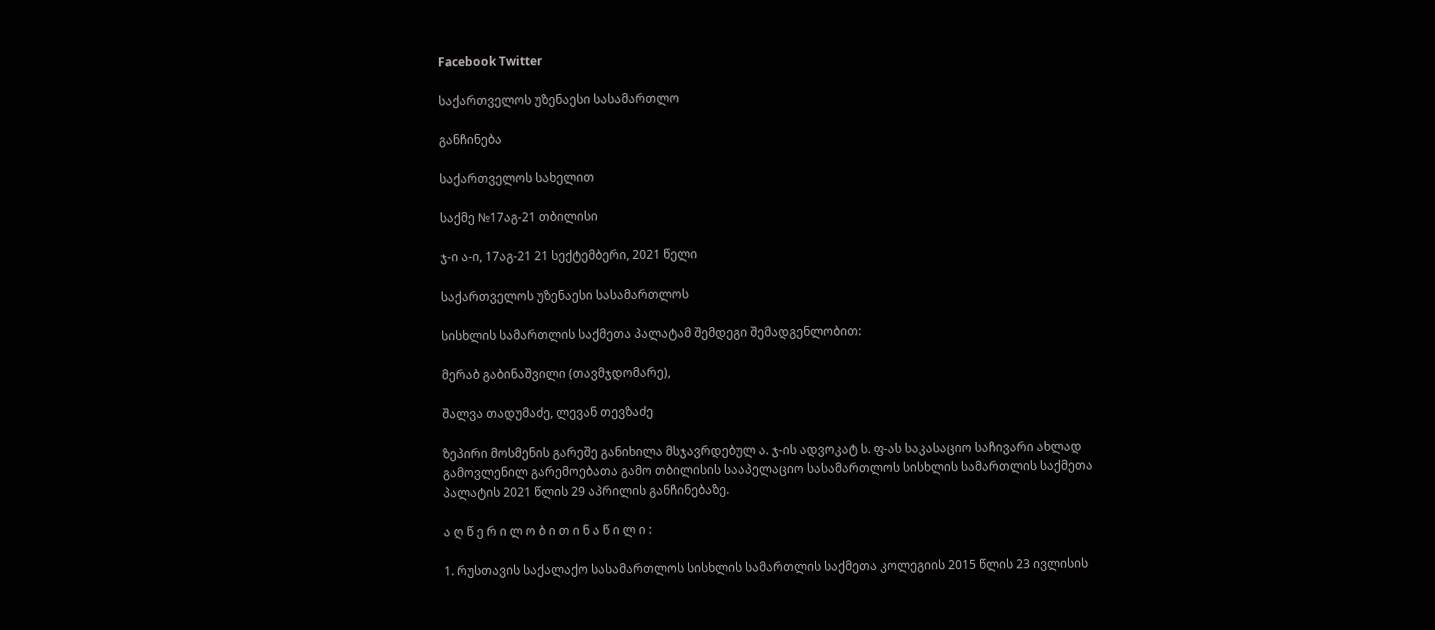Facebook Twitter

საქართველოს უზენაესი სასამართლო

განჩინება

საქართველოს სახელით

საქმე №17აგ-21 თბილისი

ჯ-ი ა-ი, 17აგ-21 21 სექტემბერი, 2021 წელი

საქართველოს უზენაესი სასამართლოს

სისხლის სამართლის საქმეთა პალატამ შემდეგი შემადგენლობით:

მერაბ გაბინაშვილი (თავმჯდომარე),

შალვა თადუმაძე, ლევან თევზაძე

ზეპირი მოსმენის გარეშე განიხილა მსჯავრდებულ ა. ჯ-ის ადვოკატ ს. ფ-ას საკასაციო საჩივარი ახლად გამოვლენილ გარემოებათა გამო თბილისის სააპელაციო სასამართლოს სისხლის სამართლის საქმეთა პალატის 2021 წლის 29 აპრილის განჩინებაზე.

ა ღ წ ე რ ი ლ ო ბ ი თ ი ნ ა წ ი ლ ი :

1. რუსთავის საქალაქო სასამართლოს სისხლის სამართლის საქმეთა კოლეგიის 2015 წლის 23 ივლისის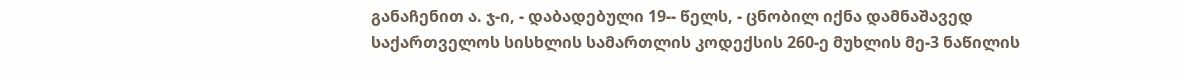განაჩენით ა. ჯ-ი, - დაბადებული 19-- წელს, - ცნობილ იქნა დამნაშავედ საქართველოს სისხლის სამართლის კოდექსის 260-ე მუხლის მე-3 ნაწილის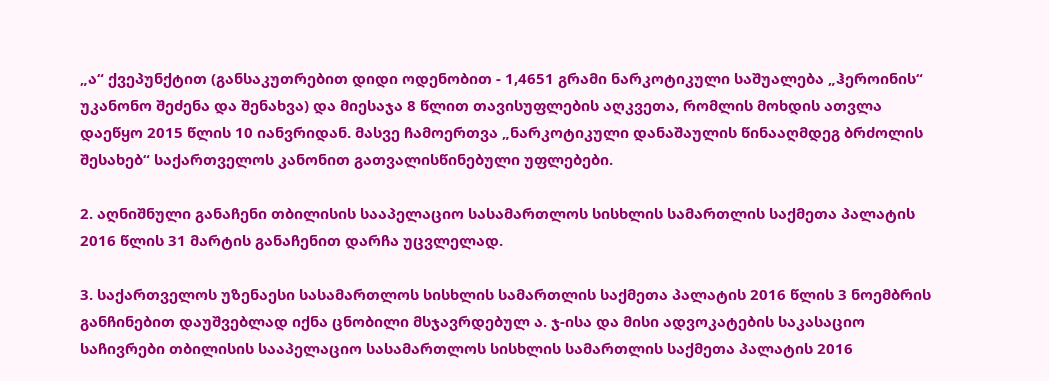„ა“ ქვეპუნქტით (განსაკუთრებით დიდი ოდენობით - 1,4651 გრამი ნარკოტიკული საშუალება „ჰეროინის“ უკანონო შეძენა და შენახვა) და მიესაჯა 8 წლით თავისუფლების აღკვეთა, რომლის მოხდის ათვლა დაეწყო 2015 წლის 10 იანვრიდან. მასვე ჩამოერთვა „ნარკოტიკული დანაშაულის წინააღმდეგ ბრძოლის შესახებ“ საქართველოს კანონით გათვალისწინებული უფლებები.

2. აღნიშნული განაჩენი თბილისის სააპელაციო სასამართლოს სისხლის სამართლის საქმეთა პალატის 2016 წლის 31 მარტის განაჩენით დარჩა უცვლელად.

3. საქართველოს უზენაესი სასამართლოს სისხლის სამართლის საქმეთა პალატის 2016 წლის 3 ნოემბრის განჩინებით დაუშვებლად იქნა ცნობილი მსჯავრდებულ ა. ჯ-ისა და მისი ადვოკატების საკასაციო საჩივრები თბილისის სააპელაციო სასამართლოს სისხლის სამართლის საქმეთა პალატის 2016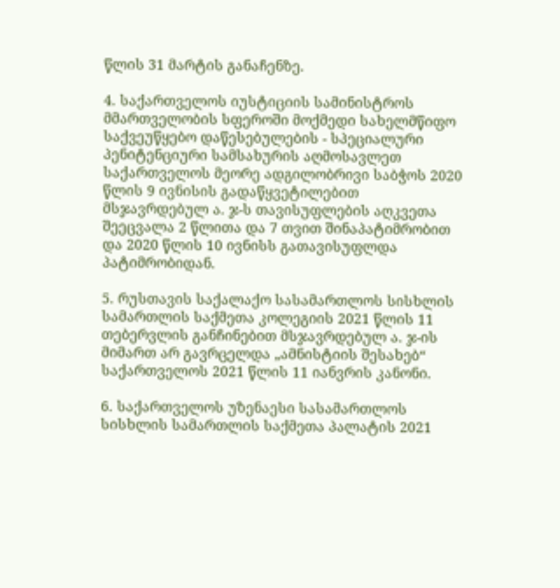წლის 31 მარტის განაჩენზე.

4. საქართველოს იუსტიციის სამინისტროს მმართველობის სფეროში მოქმედი სახელმწიფო საქვეუწყებო დაწესებულების - სპეციალური პენიტენციური სამსახურის აღმოსავლეთ საქართველოს მეორე ადგილობრივი საბჭოს 2020 წლის 9 ივნისის გადაწყვეტილებით მსჯავრდებულ ა. ჯ-ს თავისუფლების აღკვეთა შეეცვალა 2 წლითა და 7 თვით შინაპატიმრობით და 2020 წლის 10 ივნისს გათავისუფლდა პატიმრობიდან.

5. რუსთავის საქალაქო სასამართლოს სისხლის სამართლის საქმეთა კოლეგიის 2021 წლის 11 თებერვლის განჩინებით მსჯავრდებულ ა. ჯ-ის მიმართ არ გავრცელდა „ამნისტიის შესახებ“ საქართველოს 2021 წლის 11 იანვრის კანონი.

6. საქართველოს უზენაესი სასამართლოს სისხლის სამართლის საქმეთა პალატის 2021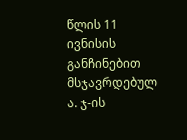წლის 11 ივნისის განჩინებით მსჯავრდებულ ა. ჯ-ის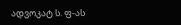ადვოკატ ს. ფ-ას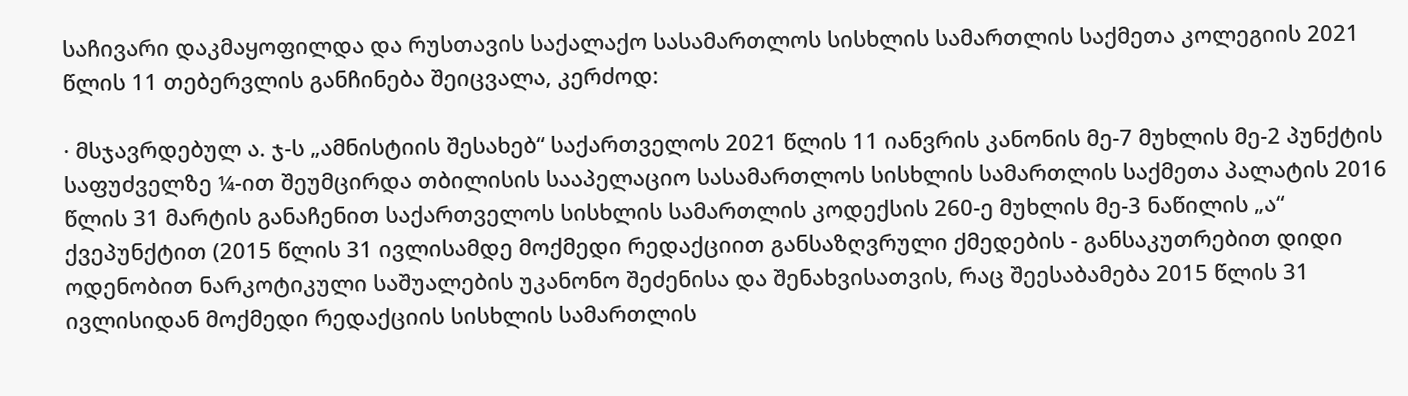საჩივარი დაკმაყოფილდა და რუსთავის საქალაქო სასამართლოს სისხლის სამართლის საქმეთა კოლეგიის 2021 წლის 11 თებერვლის განჩინება შეიცვალა, კერძოდ:

· მსჯავრდებულ ა. ჯ-ს „ამნისტიის შესახებ“ საქართველოს 2021 წლის 11 იანვრის კანონის მე-7 მუხლის მე-2 პუნქტის საფუძველზე ¼-ით შეუმცირდა თბილისის სააპელაციო სასამართლოს სისხლის სამართლის საქმეთა პალატის 2016 წლის 31 მარტის განაჩენით საქართველოს სისხლის სამართლის კოდექსის 260-ე მუხლის მე-3 ნაწილის „ა“ ქვეპუნქტით (2015 წლის 31 ივლისამდე მოქმედი რედაქციით განსაზღვრული ქმედების - განსაკუთრებით დიდი ოდენობით ნარკოტიკული საშუალების უკანონო შეძენისა და შენახვისათვის, რაც შეესაბამება 2015 წლის 31 ივლისიდან მოქმედი რედაქციის სისხლის სამართლის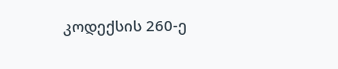კოდექსის 260-ე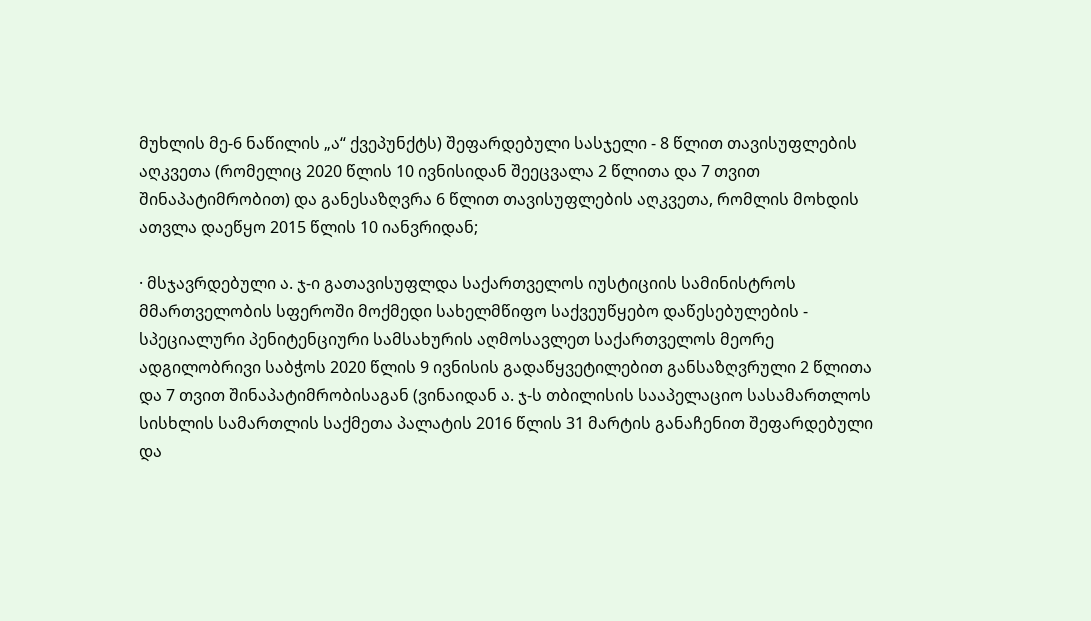მუხლის მე-6 ნაწილის „ა“ ქვეპუნქტს) შეფარდებული სასჯელი - 8 წლით თავისუფლების აღკვეთა (რომელიც 2020 წლის 10 ივნისიდან შეეცვალა 2 წლითა და 7 თვით შინაპატიმრობით) და განესაზღვრა 6 წლით თავისუფლების აღკვეთა, რომლის მოხდის ათვლა დაეწყო 2015 წლის 10 იანვრიდან;

· მსჯავრდებული ა. ჯ-ი გათავისუფლდა საქართველოს იუსტიციის სამინისტროს მმართველობის სფეროში მოქმედი სახელმწიფო საქვეუწყებო დაწესებულების - სპეციალური პენიტენციური სამსახურის აღმოსავლეთ საქართველოს მეორე ადგილობრივი საბჭოს 2020 წლის 9 ივნისის გადაწყვეტილებით განსაზღვრული 2 წლითა და 7 თვით შინაპატიმრობისაგან (ვინაიდან ა. ჯ-ს თბილისის სააპელაციო სასამართლოს სისხლის სამართლის საქმეთა პალატის 2016 წლის 31 მარტის განაჩენით შეფარდებული და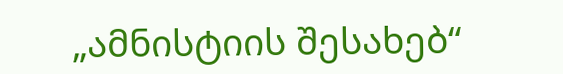„ამნისტიის შესახებ“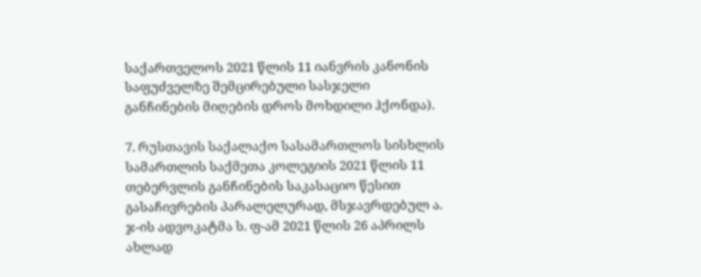საქართველოს 2021 წლის 11 იანვრის კანონის საფუძველზე შემცირებული სასჯელი განჩინების მიღების დროს მოხდილი ჰქონდა).

7. რუსთავის საქალაქო სასამართლოს სისხლის სამართლის საქმეთა კოლეგიის 2021 წლის 11 თებერვლის განჩინების საკასაციო წესით გასაჩივრების პარალელურად, მსჯავრდებულ ა. ჯ-ის ადვოკატმა ს. ფ-ამ 2021 წლის 26 აპრილს ახლად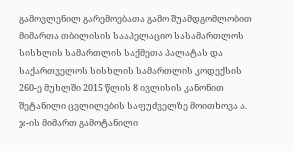გამოვლენილ გარემოებათა გამო შუამდგომლობით მიმართა თბილისის სააპელაციო სასამართლოს სისხლის სამართლის საქმეთა პალატას და საქართველოს სისხლის სამართლის კოდექსის 260-ე მუხლში 2015 წლის 8 ივლისის კანონით შეტანილი ცვლილების საფუძველზე მოითხოვა ა. ჯ-ის მიმართ გამოტანილი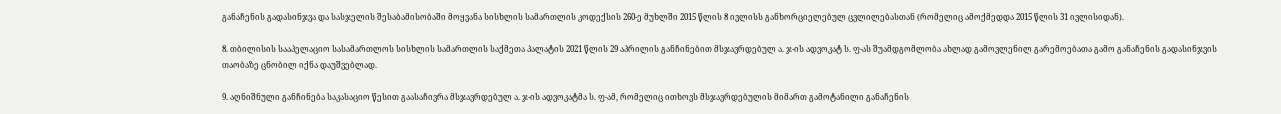განაჩენის გადასინჯვა და სასჯელის შესაბამისობაში მოყვანა სისხლის სამართლის კოდექსის 260-ე მუხლში 2015 წლის 8 ივლისს განხორციელებულ ცვლილებასთან (რომელიც ამოქმედდა 2015 წლის 31 ივლისიდან).

8. თბილისის სააპელაციო სასამართლოს სისხლის სამართლის საქმეთა პალატის 2021 წლის 29 აპრილის განჩინებით მსჯავრდებულ ა. ჯ-ის ადვოკატ ს. ფ-ას შუამდგომლობა ახლად გამოვლენილ გარემოებათა გამო განაჩენის გადასინჯვის თაობაზე ცნობილ იქნა დაუშვებლად.

9. აღნიშნული განჩინება საკასაციო წესით გაასაჩივრა მსჯავრდებულ ა. ჯ-ის ადვოკატმა ს. ფ-ამ, რომელიც ითხოვს მსჯავრდებულის მიმართ გამოტანილი განაჩენის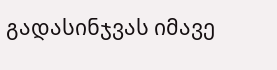გადასინჯვას იმავე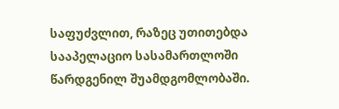საფუძვლით, რაზეც უთითებდა სააპელაციო სასამართლოში წარდგენილ შუამდგომლობაში.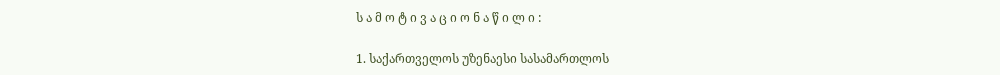ს ა მ ო ტ ი ვ ა ც ი ო ნ ა წ ი ლ ი :

1. საქართველოს უზენაესი სასამართლოს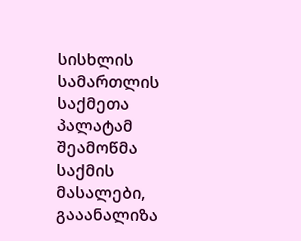სისხლის სამართლის საქმეთა პალატამ შეამოწმა საქმის მასალები, გააანალიზა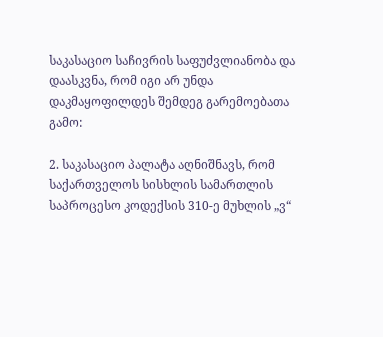საკასაციო საჩივრის საფუძვლიანობა და დაასკვნა, რომ იგი არ უნდა დაკმაყოფილდეს შემდეგ გარემოებათა გამო:

2. საკასაციო პალატა აღნიშნავს, რომ საქართველოს სისხლის სამართლის საპროცესო კოდექსის 310-ე მუხლის „ვ“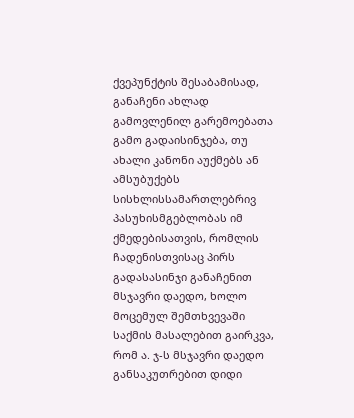ქვეპუნქტის შესაბამისად, განაჩენი ახლად გამოვლენილ გარემოებათა გამო გადაისინჯება, თუ ახალი კანონი აუქმებს ან ამსუბუქებს სისხლისსამართლებრივ პასუხისმგებლობას იმ ქმედებისათვის, რომლის ჩადენისთვისაც პირს გადასასინჯი განაჩენით მსჯავრი დაედო, ხოლო მოცემულ შემთხვევაში საქმის მასალებით გაირკვა, რომ ა. ჯ-ს მსჯავრი დაედო განსაკუთრებით დიდი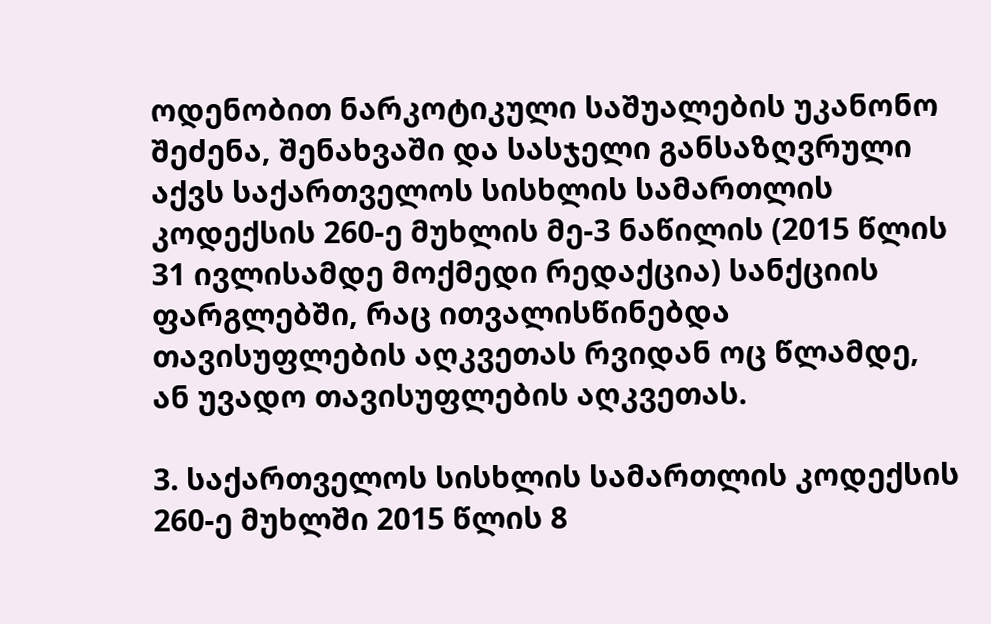ოდენობით ნარკოტიკული საშუალების უკანონო შეძენა, შენახვაში და სასჯელი განსაზღვრული აქვს საქართველოს სისხლის სამართლის კოდექსის 260-ე მუხლის მე-3 ნაწილის (2015 წლის 31 ივლისამდე მოქმედი რედაქცია) სანქციის ფარგლებში, რაც ითვალისწინებდა თავისუფლების აღკვეთას რვიდან ოც წლამდე, ან უვადო თავისუფლების აღკვეთას.

3. საქართველოს სისხლის სამართლის კოდექსის 260-ე მუხლში 2015 წლის 8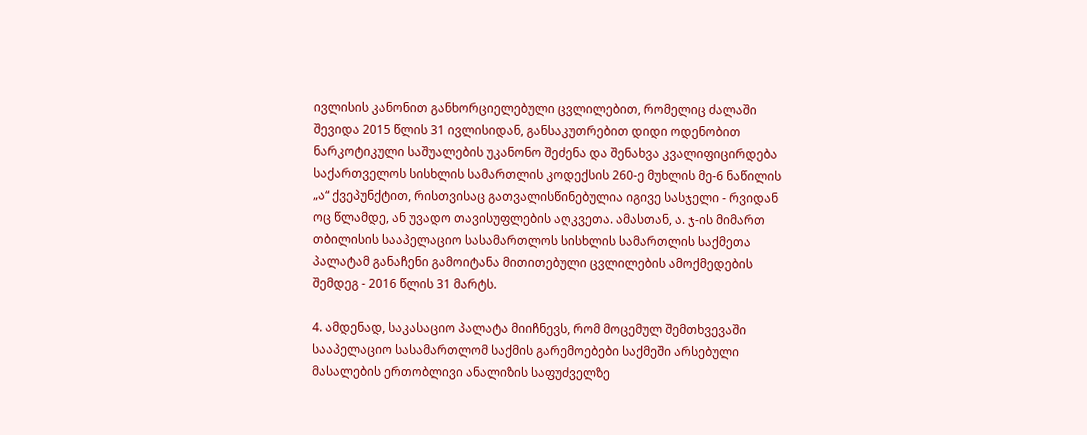ივლისის კანონით განხორციელებული ცვლილებით, რომელიც ძალაში შევიდა 2015 წლის 31 ივლისიდან, განსაკუთრებით დიდი ოდენობით ნარკოტიკული საშუალების უკანონო შეძენა და შენახვა კვალიფიცირდება საქართველოს სისხლის სამართლის კოდექსის 260-ე მუხლის მე-6 ნაწილის „ა“ ქვეპუნქტით, რისთვისაც გათვალისწინებულია იგივე სასჯელი - რვიდან ოც წლამდე, ან უვადო თავისუფლების აღკვეთა. ამასთან, ა. ჯ-ის მიმართ თბილისის სააპელაციო სასამართლოს სისხლის სამართლის საქმეთა პალატამ განაჩენი გამოიტანა მითითებული ცვლილების ამოქმედების შემდეგ - 2016 წლის 31 მარტს.

4. ამდენად, საკასაციო პალატა მიიჩნევს, რომ მოცემულ შემთხვევაში სააპელაციო სასამართლომ საქმის გარემოებები საქმეში არსებული მასალების ერთობლივი ანალიზის საფუძველზე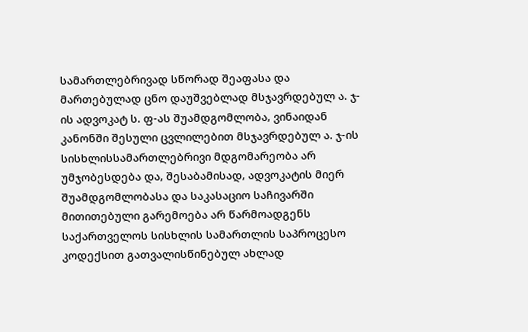სამართლებრივად სწორად შეაფასა და მართებულად ცნო დაუშვებლად მსჯავრდებულ ა. ჯ-ის ადვოკატ ს. ფ-ას შუამდგომლობა, ვინაიდან კანონში შესული ცვლილებით მსჯავრდებულ ა. ჯ-ის სისხლისსამართლებრივი მდგომარეობა არ უმჯობესდება და, შესაბამისად, ადვოკატის მიერ შუამდგომლობასა და საკასაციო საჩივარში მითითებული გარემოება არ წარმოადგენს საქართველოს სისხლის სამართლის საპროცესო კოდექსით გათვალისწინებულ ახლად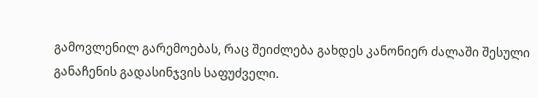გამოვლენილ გარემოებას, რაც შეიძლება გახდეს კანონიერ ძალაში შესული განაჩენის გადასინჯვის საფუძველი.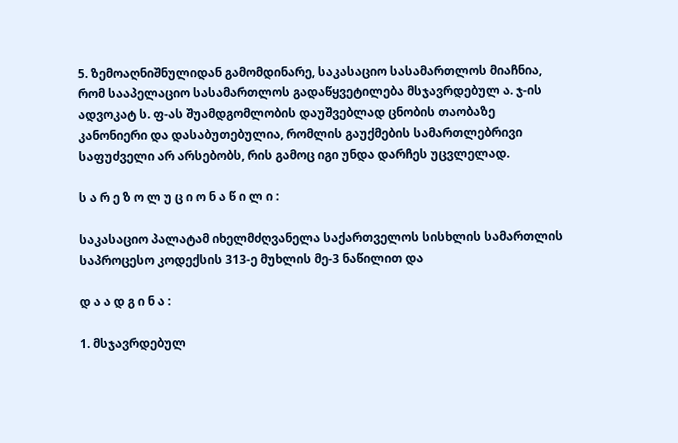5. ზემოაღნიშნულიდან გამომდინარე, საკასაციო სასამართლოს მიაჩნია, რომ სააპელაციო სასამართლოს გადაწყვეტილება მსჯავრდებულ ა. ჯ-ის ადვოკატ ს. ფ-ას შუამდგომლობის დაუშვებლად ცნობის თაობაზე კანონიერი და დასაბუთებულია, რომლის გაუქმების სამართლებრივი საფუძველი არ არსებობს, რის გამოც იგი უნდა დარჩეს უცვლელად.

ს ა რ ე ზ ო ლ უ ც ი ო ნ ა წ ი ლ ი :

საკასაციო პალატამ იხელმძღვანელა საქართველოს სისხლის სამართლის საპროცესო კოდექსის 313-ე მუხლის მე-3 ნაწილით და

დ ა ა დ გ ი ნ ა :

1. მსჯავრდებულ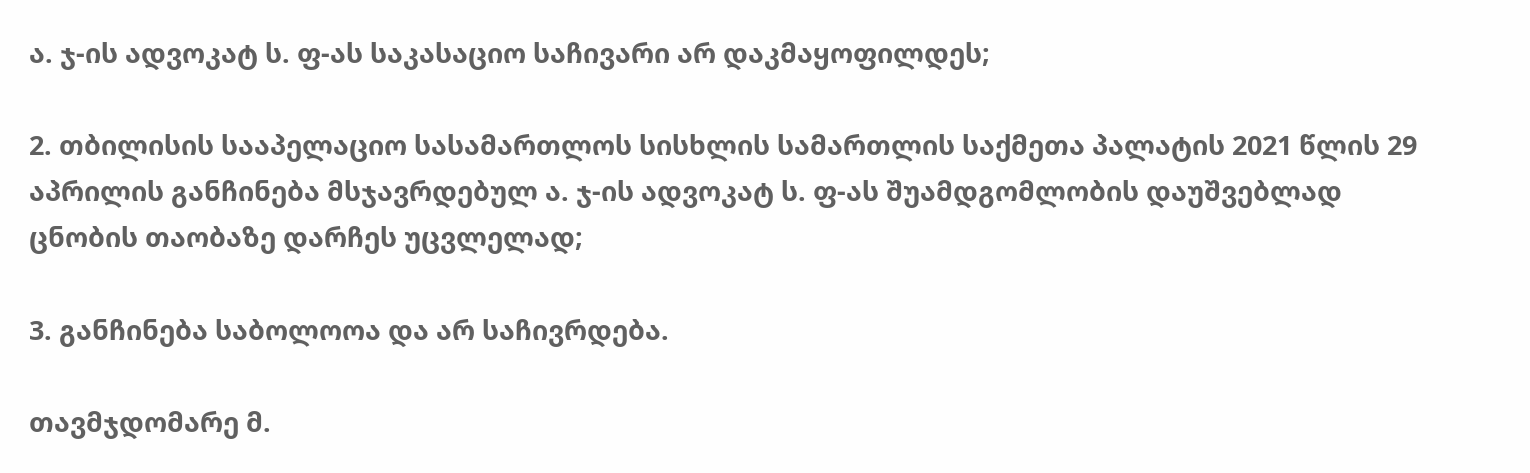ა. ჯ-ის ადვოკატ ს. ფ-ას საკასაციო საჩივარი არ დაკმაყოფილდეს;

2. თბილისის სააპელაციო სასამართლოს სისხლის სამართლის საქმეთა პალატის 2021 წლის 29 აპრილის განჩინება მსჯავრდებულ ა. ჯ-ის ადვოკატ ს. ფ-ას შუამდგომლობის დაუშვებლად ცნობის თაობაზე დარჩეს უცვლელად;

3. განჩინება საბოლოოა და არ საჩივრდება.

თავმჯდომარე მ.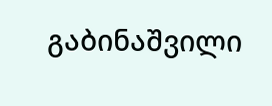გაბინაშვილი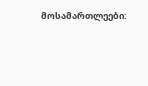მოსამართლეები: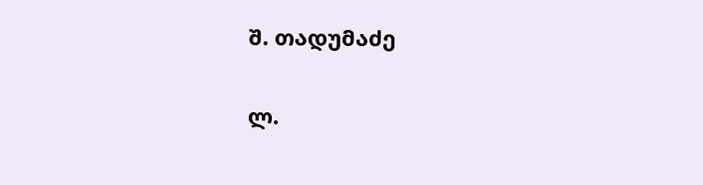შ. თადუმაძე

ლ.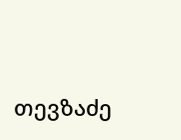თევზაძე